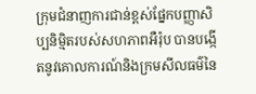ក្រុមជំនាញការជាន់ខ្ពស់ផ្នែកបញ្ញាសិប្បនិម្មិតរបស់សហភាពអឺរ៉ុប បានបង្កើតនូវគោលការណ៍និងក្រមសីលធម៌នៃ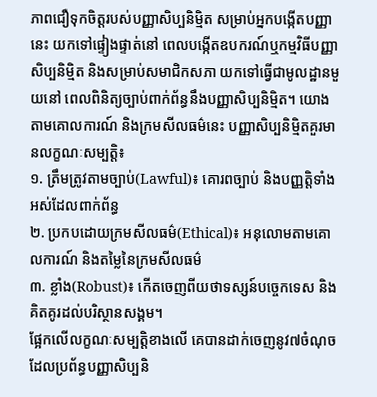ភាពជឿទុកចិត្តរបស់បញ្ញាសិប្បនិម្មិត សម្រាប់អ្នកបង្កើតបញ្ញានេះ យកទៅផ្ទៀងផ្ទាត់នៅ ពេលបង្កើតឧបករណ៍ឬកម្មវិធីបញ្ញាសិប្បនិម្មិត និងសម្រាប់សមាជិកសភា យកទៅធ្វើជាមូលដ្ឋានមួយនៅ ពេលពិនិត្យច្បាប់ពាក់ព័ន្ធនឹងបញ្ញាសិប្បនិម្មិត។ យោងតាមគោលការណ៍ និងក្រមសីលធម៌នេះ បញ្ញាសិប្បនិម្មិតគួរមានលក្ខណៈសម្បត្តិ៖
១. ត្រឹមត្រូវតាមច្បាប់(Lawful)៖ គោរពច្បាប់ និងបញ្ញត្តិទាំងអស់ដែលពាក់ព័ន្ធ
២. ប្រកបដោយក្រមសីលធម៌(Ethical)៖ អនុលោមតាមគោលការណ៍ និងតម្លៃនៃក្រមសីលធម៌
៣. ខ្លាំង(Robust)៖ កើតចេញពីយថាទស្សន៍បច្ចេកទេស និងគិតគូរដល់បរិស្ថានសង្គម។
ផ្អែកលើលក្ខណៈសម្បត្តិខាងលើ គេបានដាក់ចេញនូវ៧ចំណុច ដែលប្រព័ន្ធបញ្ញាសិប្បនិ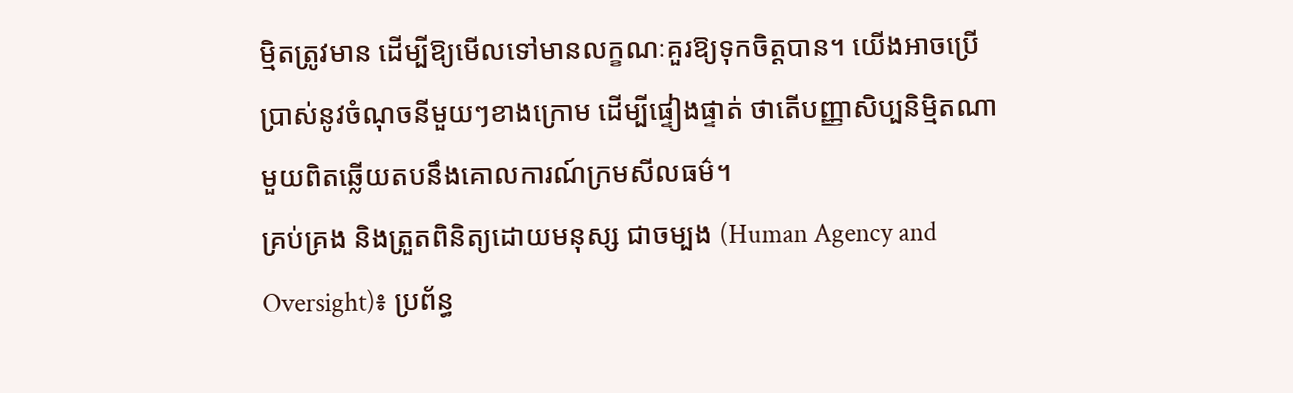ម្មិតត្រូវមាន ដើម្បីឱ្យមើលទៅមានលក្ខណៈគួរឱ្យទុកចិត្តបាន។ យើងអាចប្រើប្រាស់នូវចំណុចនីមួយៗខាងក្រោម ដើម្បីផ្ទៀងផ្ទាត់ ថាតើបញ្ញាសិប្បនិម្មិតណាមួយពិតឆ្លើយតបនឹងគោលការណ៍ក្រមសីលធម៌។
គ្រប់គ្រង និងត្រួតពិនិត្យដោយមនុស្ស ជាចម្បង (Human Agency and Oversight)៖ ប្រព័ន្ធ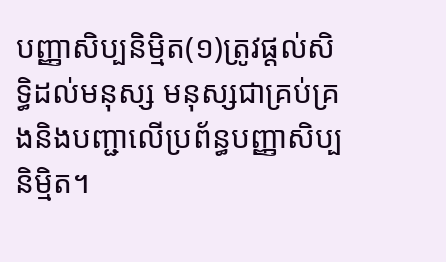បញ្ញាសិប្បនិម្មិត(១)ត្រូវផ្តល់សិទ្ធិដល់មនុស្ស មនុស្សជាគ្រប់គ្រងនិងបញ្ជាលើប្រព័ន្ធបញ្ញាសិប្បនិម្មិត។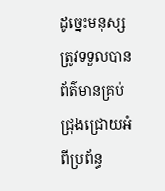ដូច្នេះមនុស្សត្រូវទទួលបានព័ត៌មានគ្រប់ជ្រុងជ្រោយអំពីប្រព័ន្ធ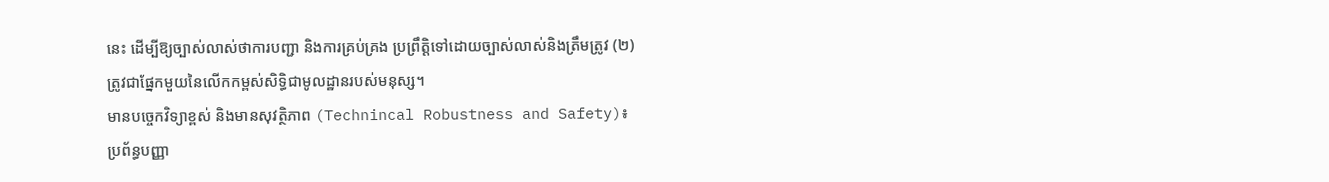នេះ ដើម្បីឱ្យច្បាស់លាស់ថាការបញ្ជា និងការគ្រប់គ្រង ប្រព្រឹត្តិទៅដោយច្បាស់លាស់និងត្រឹមត្រូវ (២)ត្រូវជាផ្នែកមួយនៃលើកកម្ពស់សិទ្ធិជាមូលដ្ឋានរបស់មនុស្ស។
មានបច្ចេកវិទ្យាខ្ពស់ និងមានសុវត្ថិភាព (Technincal Robustness and Safety)៖ ប្រព័ន្ធបញ្ញា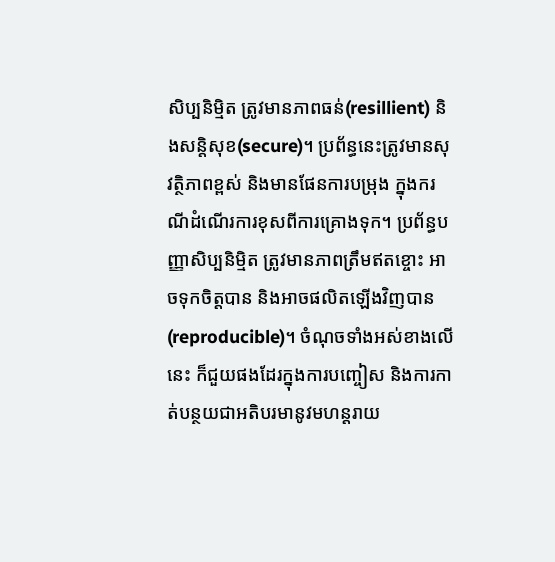សិប្បនិម្មិត ត្រូវមានភាពធន់(resillient) និងសន្តិសុខ(secure)។ ប្រព័ន្ធនេះត្រូវមានសុវត្ថិភាពខ្ពស់ និងមានផែនការបម្រុង ក្នុងករណីដំណើរការខុសពីការគ្រោងទុក។ ប្រព័ន្ធបញ្ញាសិប្បនិម្មិត ត្រូវមានភាពត្រឹមឥតខ្ចោះ អាចទុកចិត្តបាន និងអាចផលិតឡើងវិញបាន(reproducible)។ ចំណុចទាំងអស់ខាងលើនេះ ក៏ជួយផងដែរក្នុងការបញ្ចៀស និងការកាត់បន្ថយជាអតិបរមានូវមហន្តរាយ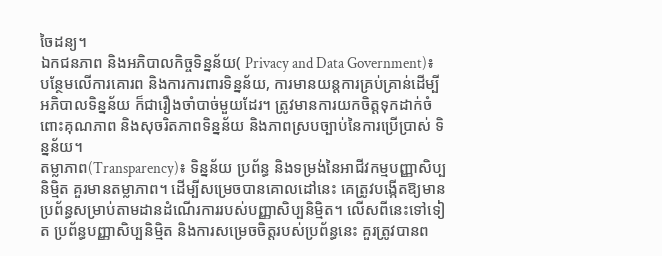ចៃដន្យ។
ឯកជនភាព និងអភិបាលកិច្ចទិន្នន័យ( Privacy and Data Government)៖ បន្ថែមលើការគោរព និងការការពារទិន្នន័យ, ការមានយន្តការគ្រប់គ្រាន់ដើម្បីអភិបាលទិន្នន័យ ក៏ជារឿងចាំបាច់មួយដែរ។ ត្រូវមានការយកចិត្តទុកដាក់ចំពោះគុណភាព និងសុចរិតភាពទិន្នន័យ និងភាពស្របច្បាប់នៃការប្រើប្រាស់ ទិន្នន័យ។
តម្លាភាព(Transparency)៖ ទិន្នន័យ ប្រព័ន្ធ និងទម្រង់នៃអាជីវកម្មបញ្ញាសិប្បនិម្មិត គួរមានតម្លាភាព។ ដើម្បីសម្រេចបានគោលដៅនេះ គេត្រូវបង្កើតឱ្យមានប្រព័ន្ធសម្រាប់តាមដានដំណើរការរបស់បញ្ញាសិប្បនិម្មិត។ លើសពីនេះទៅទៀត ប្រព័ន្ធបញ្ញាសិប្បនិម្មិត និងការសម្រេចចិត្តរបស់ប្រព័ន្ធនេះ គួរត្រូវបានព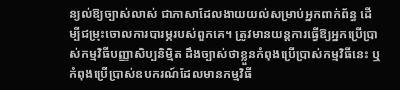ន្យល់ឱ្យច្បាស់លាស់ ជាភាសាដែលងាយយល់សម្រាប់អ្នកពាក់ព័ន្ធ ដើម្បីជម្រុះចោលការបារម្ភរបស់ពួកគេ។ ត្រូវមានយន្តការធ្វើឱ្យអ្នកប្រើប្រាស់កម្មវិធីបញ្ញាសិប្បនិម្មិត ដឹងច្បាស់ថាខ្លួនកំពុងប្រើប្រាស់កម្មវិធីនេះ ឬកំពុងប្រើប្រាស់ឧបករណ៍ដែលមានកម្មវិធី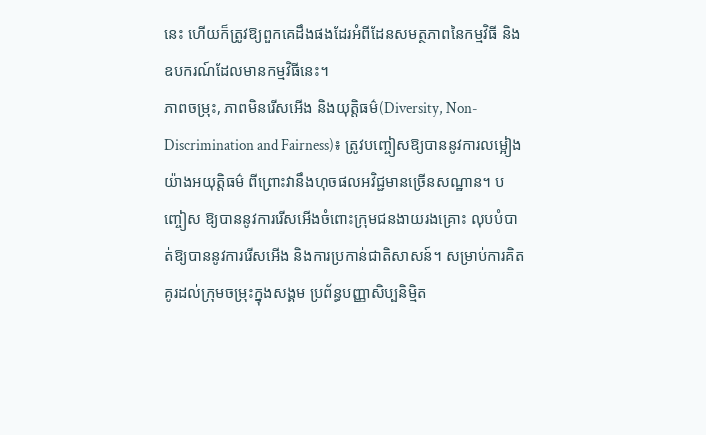នេះ ហើយក៏ត្រូវឱ្យពួកគេដឹងផងដែរអំពីដែនសមត្ថភាពនៃកម្មវិធី និងឧបករណ៍ដែលមានកម្មវិធីនេះ។
ភាពចម្រុះ, ភាពមិនរើសអើង និងយុត្តិធម៌(Diversity, Non-Discrimination and Fairness)៖ ត្រូវបញ្ចៀសឱ្យបាននូវការលម្អៀងយ៉ាងអយុត្តិធម៌ ពីព្រោះវានឹងហុចផលអវិជ្ជមានច្រើនសណ្ឋាន។ បញ្ចៀស ឱ្យបាននូវការរើសអើងចំពោះក្រុមជនងាយរងគ្រោះ លុបបំបាត់ឱ្យបាននូវការរើសអើង និងការប្រកាន់ជាតិសាសន៍។ សម្រាប់ការគិតគូរដល់ក្រុមចម្រុះក្នុងសង្គម ប្រព័ន្ធបញ្ញាសិប្បនិម្មិត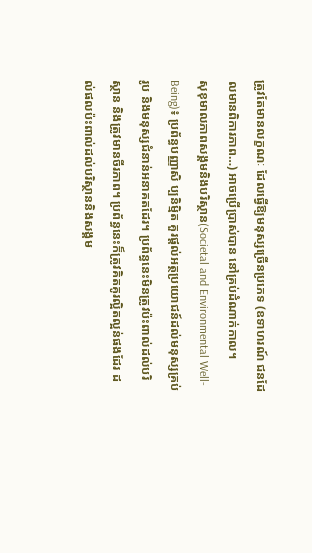ត្រូវតែមានលក្ខណៈ ដែលធ្វើឱ្យមនុស្សច្រើនប្រភេទ (ឧទាហរណ៍ ជនដែលមានពិការភាព…) អាចប្រើប្រាស់បាន នៅគ្រប់ដំណាក់កាល។
សុខុមាលភាពសង្គមនិងបរិស្ថាន(Societal and Environmental Well-Being)៖ ប្រព័ន្ធបញ្ញាសិ ប្បនិម្មិត គួរផ្តល់អត្ថប្រយោជន៍ដល់មនុស្សគ្រប់រូប និងមនុស្សជំនាន់អនាគតដែរ។ ប្រព័ន្ធនេះមិនត្រូវប៉ះពាល់ដល់បរិស្ថាន និងត្រូវមានចីរភាព។ ប្រព័ន្ធនេះក៏ត្រូវគិតគូរល្អិតល្អន់ផងដែរ ដល់ផលប៉ះពាល់ដល់បរិស្ថាននិងសង្គម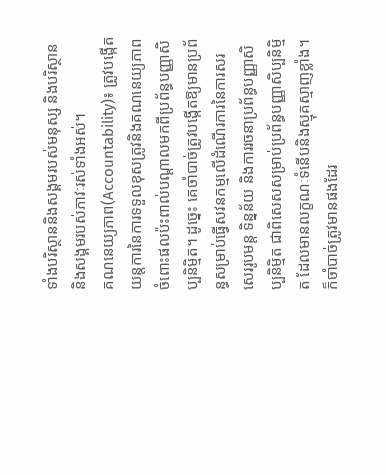ទាំងបរិស្ថាននិងសង្គមរបស់មនុស្ស និងបរិស្ថាននិងសង្គមរបស់ភាវៈរស់ទាំងអស់។
គណនេយ្យភាព(Accountability)៖ ត្រូវបង្កើតយន្តការនៃការទទួលខុសត្រូវនិងគណនេយ្យភាព ចំពោះផលប៉ះពាល់បណ្តាលមកពីប្រព័ន្ធបញ្ញាសិប្បនិម្មិត។ ដូច្នេះ គេចាំបាច់ត្រូវបង្កើតឱ្យមានប្រព័ន្ធសម្រាប់ធ្វើសវនកម្មលើដំណើរការនៃការសរសេររូបមន្ត ទិន្នន័យ និងការរចនាប្រព័ន្ធបញ្ញាសិប្បនិម្មិត ជាពិសេសសម្រាប់ប្រព័ន្ធបញ្ញាសិប្បនិម្មិត ដែលមានលក្ខណៈទំនើបនិងស្មុគស្មាញខ្លាំង។ ក៏ចាំបាច់ត្រូវមានផងដែរ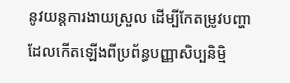នូវយន្តការងាយស្រួល ដើម្បីកែតម្រូវបញ្ហាដែលកើតឡើងពីប្រព័ន្ធបញ្ញាសិប្បនិម្មិ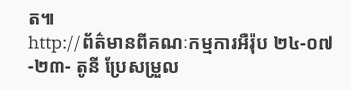ត៕
http://ព័ត៌មានពីគណៈកម្មការអឺរ៉ុប ២៤-០៧-២៣- តូនី ប្រែសម្រួល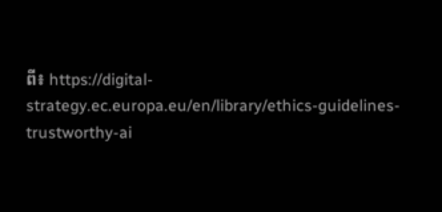ពី៖ https://digital-strategy.ec.europa.eu/en/library/ethics-guidelines-trustworthy-ai